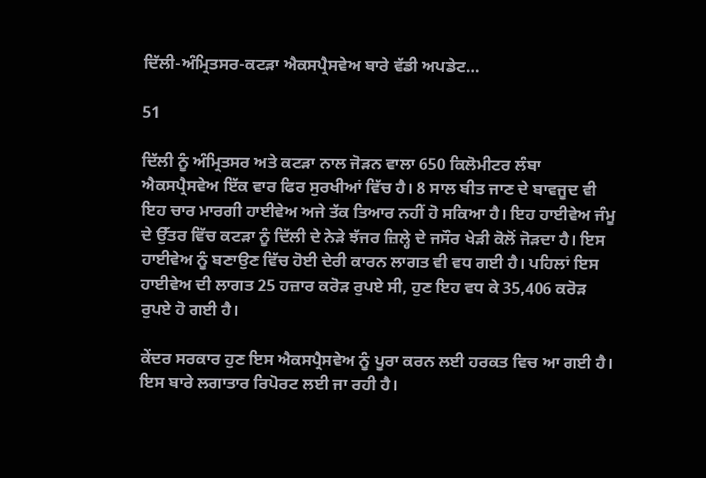ਦਿੱਲੀ-ਅੰਮ੍ਰਿਤਸਰ-ਕਟੜਾ ਐਕਸਪ੍ਰੈਸਵੇਅ ਬਾਰੇ ਵੱਡੀ ਅਪਡੇਟ…

51

ਦਿੱਲੀ ਨੂੰ ਅੰਮ੍ਰਿਤਸਰ ਅਤੇ ਕਟੜਾ ਨਾਲ ਜੋੜਨ ਵਾਲਾ 650 ਕਿਲੋਮੀਟਰ ਲੰਬਾ ਐਕਸਪ੍ਰੈਸਵੇਅ ਇੱਕ ਵਾਰ ਫਿਰ ਸੁਰਖੀਆਂ ਵਿੱਚ ਹੈ। 8 ਸਾਲ ਬੀਤ ਜਾਣ ਦੇ ਬਾਵਜੂਦ ਵੀ ਇਹ ਚਾਰ ਮਾਰਗੀ ਹਾਈਵੇਅ ਅਜੇ ਤੱਕ ਤਿਆਰ ਨਹੀਂ ਹੋ ਸਕਿਆ ਹੈ। ਇਹ ਹਾਈਵੇਅ ਜੰਮੂ ਦੇ ਉੱਤਰ ਵਿੱਚ ਕਟੜਾ ਨੂੰ ਦਿੱਲੀ ਦੇ ਨੇੜੇ ਝੱਜਰ ਜ਼ਿਲ੍ਹੇ ਦੇ ਜਸੌਰ ਖੇੜੀ ਕੋਲੋਂ ਜੋੜਦਾ ਹੈ। ਇਸ ਹਾਈਵੇਅ ਨੂੰ ਬਣਾਉਣ ਵਿੱਚ ਹੋਈ ਦੇਰੀ ਕਾਰਨ ਲਾਗਤ ਵੀ ਵਧ ਗਈ ਹੈ। ਪਹਿਲਾਂ ਇਸ ਹਾਈਵੇਅ ਦੀ ਲਾਗਤ 25 ਹਜ਼ਾਰ ਕਰੋੜ ਰੁਪਏ ਸੀ, ਹੁਣ ਇਹ ਵਧ ਕੇ 35,406 ਕਰੋੜ ਰੁਪਏ ਹੋ ਗਈ ਹੈ।

ਕੇਂਦਰ ਸਰਕਾਰ ਹੁਣ ਇਸ ਐਕਸਪ੍ਰੈਸਵੇਅ ਨੂੰ ਪੂਰਾ ਕਰਨ ਲਈ ਹਰਕਤ ਵਿਚ ਆ ਗਈ ਹੈ। ਇਸ ਬਾਰੇ ਲਗਾਤਾਰ ਰਿਪੋਰਟ ਲਈ ਜਾ ਰਹੀ ਹੈ।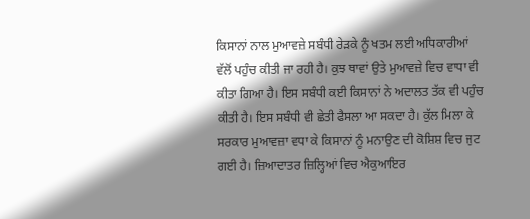ਕਿਸਾਨਾਂ ਨਾਲ ਮੁਆਵਜ਼ੇ ਸਬੰਧੀ ਰੇੜਕੇ ਨੂੰ ਖਤਮ ਲਈ ਅਧਿਕਾਰੀਆਂ ਵੱਲੋਂ ਪਹੁੰਚ ਕੀਤੀ ਜਾ ਰਹੀ ਹੈ। ਕੁਝ ਥਾਵਾਂ ਉਤੇ ਮੁਆਵਜ਼ੇ ਵਿਚ ਵਾਧਾ ਵੀ ਕੀਤਾ ਗਿਆ ਹੈ। ਇਸ ਸਬੰਧੀ ਕਈ ਕਿਸਾਨਾਂ ਨੇ ਅਦਾਲਤ ਤੱਕ ਵੀ ਪਹੁੰਚ ਕੀਤੀ ਹੈ। ਇਸ ਸਬੰਧੀ ਵੀ ਛੇਤੀ ਫੈਸਲਾ ਆ ਸਕਦਾ ਹੈ। ਕੁੱਲ ਮਿਲਾ ਕੇ ਸਰਕਾਰ ਮੁਆਵਜ਼ਾ ਵਧਾ ਕੇ ਕਿਸਾਨਾਂ ਨੂੰ ਮਨਾਉਣ ਦੀ ਕੋਸ਼ਿਸ਼ ਵਿਚ ਜੁਟ ਗਈ ਹੈ। ਜ਼ਿਆਦਾਤਰ ਜ਼ਿਲ੍ਹਿਆਂ ਵਿਚ ਐਕੁਆਇਰ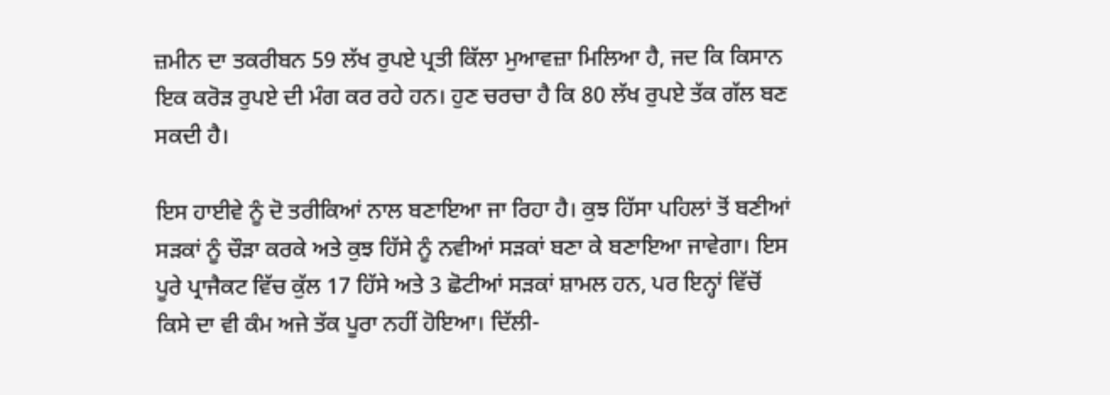ਜ਼ਮੀਨ ਦਾ ਤਕਰੀਬਨ 59 ਲੱਖ ਰੁਪਏ ਪ੍ਰਤੀ ਕਿੱਲਾ ਮੁਆਵਜ਼ਾ ਮਿਲਿਆ ਹੈ, ਜਦ ਕਿ ਕਿਸਾਨ ਇਕ ਕਰੋੜ ਰੁਪਏ ਦੀ ਮੰਗ ਕਰ ਰਹੇ ਹਨ। ਹੁਣ ਚਰਚਾ ਹੈ ਕਿ 80 ਲੱਖ ਰੁਪਏ ਤੱਕ ਗੱਲ ਬਣ ਸਕਦੀ ਹੈ।

ਇਸ ਹਾਈਵੇ ਨੂੰ ਦੋ ਤਰੀਕਿਆਂ ਨਾਲ ਬਣਾਇਆ ਜਾ ਰਿਹਾ ਹੈ। ਕੁਝ ਹਿੱਸਾ ਪਹਿਲਾਂ ਤੋਂ ਬਣੀਆਂ ਸੜਕਾਂ ਨੂੰ ਚੌੜਾ ਕਰਕੇ ਅਤੇ ਕੁਝ ਹਿੱਸੇ ਨੂੰ ਨਵੀਆਂ ਸੜਕਾਂ ਬਣਾ ਕੇ ਬਣਾਇਆ ਜਾਵੇਗਾ। ਇਸ ਪੂਰੇ ਪ੍ਰਾਜੈਕਟ ਵਿੱਚ ਕੁੱਲ 17 ਹਿੱਸੇ ਅਤੇ 3 ਛੋਟੀਆਂ ਸੜਕਾਂ ਸ਼ਾਮਲ ਹਨ, ਪਰ ਇਨ੍ਹਾਂ ਵਿੱਚੋਂ ਕਿਸੇ ਦਾ ਵੀ ਕੰਮ ਅਜੇ ਤੱਕ ਪੂਰਾ ਨਹੀਂ ਹੋਇਆ। ਦਿੱਲੀ-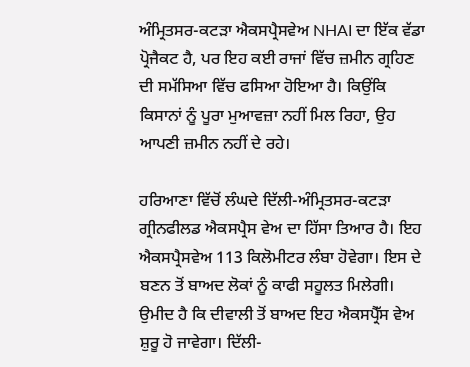ਅੰਮ੍ਰਿਤਸਰ-ਕਟੜਾ ਐਕਸਪ੍ਰੈਸਵੇਅ NHAI ਦਾ ਇੱਕ ਵੱਡਾ ਪ੍ਰੋਜੈਕਟ ਹੈ, ਪਰ ਇਹ ਕਈ ਰਾਜਾਂ ਵਿੱਚ ਜ਼ਮੀਨ ਗ੍ਰਹਿਣ ਦੀ ਸਮੱਸਿਆ ਵਿੱਚ ਫਸਿਆ ਹੋਇਆ ਹੈ। ਕਿਉਂਕਿ ਕਿਸਾਨਾਂ ਨੂੰ ਪੂਰਾ ਮੁਆਵਜ਼ਾ ਨਹੀਂ ਮਿਲ ਰਿਹਾ, ਉਹ ਆਪਣੀ ਜ਼ਮੀਨ ਨਹੀਂ ਦੇ ਰਹੇ।

ਹਰਿਆਣਾ ਵਿੱਚੋਂ ਲੰਘਦੇ ਦਿੱਲੀ-ਅੰਮ੍ਰਿਤਸਰ-ਕਟੜਾ ਗ੍ਰੀਨਫੀਲਡ ਐਕਸਪ੍ਰੈਸ ਵੇਅ ਦਾ ਹਿੱਸਾ ਤਿਆਰ ਹੈ। ਇਹ ਐਕਸਪ੍ਰੈਸਵੇਅ 113 ਕਿਲੋਮੀਟਰ ਲੰਬਾ ਹੋਵੇਗਾ। ਇਸ ਦੇ ਬਣਨ ਤੋਂ ਬਾਅਦ ਲੋਕਾਂ ਨੂੰ ਕਾਫੀ ਸਹੂਲਤ ਮਿਲੇਗੀ। ਉਮੀਦ ਹੈ ਕਿ ਦੀਵਾਲੀ ਤੋਂ ਬਾਅਦ ਇਹ ਐਕਸਪ੍ਰੈੱਸ ਵੇਅ ਸ਼ੁਰੂ ਹੋ ਜਾਵੇਗਾ। ਦਿੱਲੀ-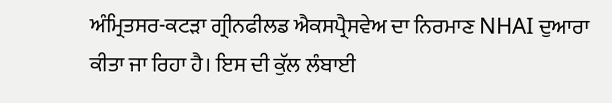ਅੰਮ੍ਰਿਤਸਰ-ਕਟੜਾ ਗ੍ਰੀਨਫੀਲਡ ਐਕਸਪ੍ਰੈਸਵੇਅ ਦਾ ਨਿਰਮਾਣ NHAI ਦੁਆਰਾ ਕੀਤਾ ਜਾ ਰਿਹਾ ਹੈ। ਇਸ ਦੀ ਕੁੱਲ ਲੰਬਾਈ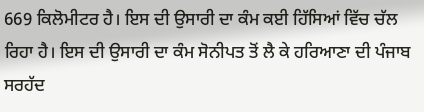669 ਕਿਲੋਮੀਟਰ ਹੈ। ਇਸ ਦੀ ਉਸਾਰੀ ਦਾ ਕੰਮ ਕਈ ਹਿੱਸਿਆਂ ਵਿੱਚ ਚੱਲ ਰਿਹਾ ਹੈ। ਇਸ ਦੀ ਉਸਾਰੀ ਦਾ ਕੰਮ ਸੋਨੀਪਤ ਤੋਂ ਲੈ ਕੇ ਹਰਿਆਣਾ ਦੀ ਪੰਜਾਬ ਸਰਹੱਦ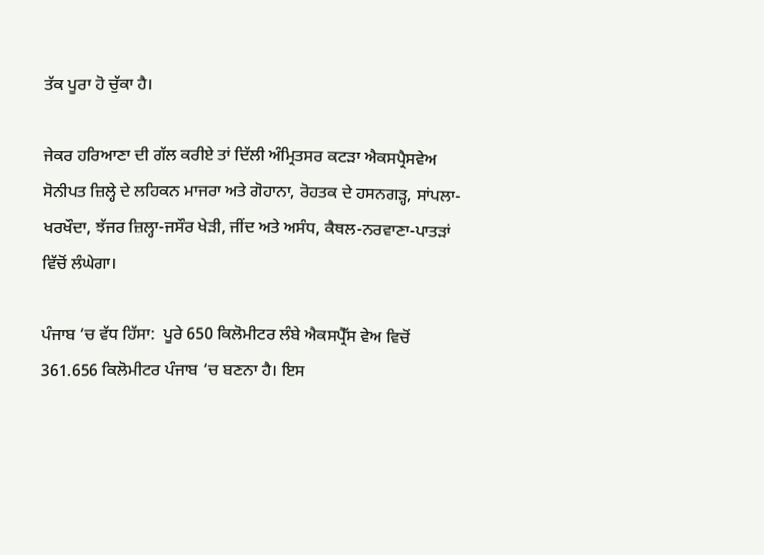ਤੱਕ ਪੂਰਾ ਹੋ ਚੁੱਕਾ ਹੈ।

ਜੇਕਰ ਹਰਿਆਣਾ ਦੀ ਗੱਲ ਕਰੀਏ ਤਾਂ ਦਿੱਲੀ ਅੰਮ੍ਰਿਤਸਰ ਕਟੜਾ ਐਕਸਪ੍ਰੈਸਵੇਅ ਸੋਨੀਪਤ ਜ਼ਿਲ੍ਹੇ ਦੇ ਲਹਿਕਨ ਮਾਜਰਾ ਅਤੇ ਗੋਹਾਨਾ, ਰੋਹਤਕ ਦੇ ਹਸਨਗੜ੍ਹ, ਸਾਂਪਲਾ-ਖਰਖੌਦਾ, ਝੱਜਰ ਜ਼ਿਲ੍ਹਾ-ਜਸੌਰ ਖੇੜੀ, ਜੀਂਦ ਅਤੇ ਅਸੰਧ, ਕੈਥਲ-ਨਰਵਾਣਾ-ਪਾਤੜਾਂ ਵਿੱਚੋਂ ਲੰਘੇਗਾ।

ਪੰਜਾਬ ‘ਚ ਵੱਧ ਹਿੱਸਾ:  ਪੂਰੇ 650 ਕਿਲੋਮੀਟਰ ਲੰਬੇ ਐਕਸਪ੍ਰੈੱਸ ਵੇਅ ਵਿਚੋਂ 361.656 ਕਿਲੋਮੀਟਰ ਪੰਜਾਬ ‘ਚ ਬਣਨਾ ਹੈ। ਇਸ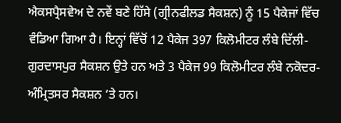ਐਕਸਪ੍ਰੈਸਵੇਅ ਦੇ ਨਵੇਂ ਬਣੇ ਹਿੱਸੇ (ਗ੍ਰੀਨਫੀਲਡ ਸੈਕਸ਼ਨ) ਨੂੰ 15 ਪੈਕੇਜਾਂ ਵਿੱਚ ਵੰਡਿਆ ਗਿਆ ਹੈ। ਇਨ੍ਹਾਂ ਵਿੱਚੋਂ 12 ਪੈਕੇਜ 397 ਕਿਲੋਮੀਟਰ ਲੰਬੇ ਦਿੱਲੀ-ਗੁਰਦਾਸਪੁਰ ਸੈਕਸ਼ਨ ਉਤੇ ਹਨ ਅਤੇ 3 ਪੈਕੇਜ 99 ਕਿਲੋਮੀਟਰ ਲੰਬੇ ਨਕੋਦਰ-ਅੰਮ੍ਰਿਤਸਰ ਸੈਕਸ਼ਨ ‘ਤੇ ਹਨ।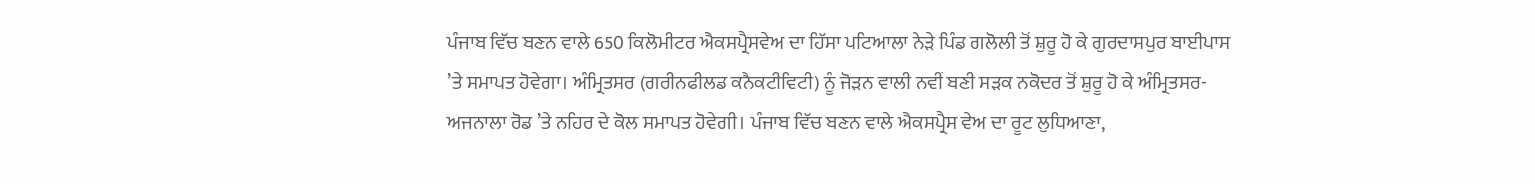ਪੰਜਾਬ ਵਿੱਚ ਬਣਨ ਵਾਲੇ 650 ਕਿਲੋਮੀਟਰ ਐਕਸਪ੍ਰੈਸਵੇਅ ਦਾ ਹਿੱਸਾ ਪਟਿਆਲਾ ਨੇੜੇ ਪਿੰਡ ਗਲੋਲੀ ਤੋਂ ਸ਼ੁਰੂ ਹੋ ਕੇ ਗੁਰਦਾਸਪੁਰ ਬਾਈਪਾਸ ’ਤੇ ਸਮਾਪਤ ਹੋਵੇਗਾ। ਅੰਮ੍ਰਿਤਸਰ (ਗਰੀਨਫੀਲਡ ਕਨੈਕਟੀਵਿਟੀ) ਨੂੰ ਜੋੜਨ ਵਾਲੀ ਨਵੀਂ ਬਣੀ ਸੜਕ ਨਕੋਦਰ ਤੋਂ ਸ਼ੁਰੂ ਹੋ ਕੇ ਅੰਮ੍ਰਿਤਸਰ-ਅਜਨਾਲਾ ਰੋਡ ’ਤੇ ਨਹਿਰ ਦੇ ਕੋਲ ਸਮਾਪਤ ਹੋਵੇਗੀ। ਪੰਜਾਬ ਵਿੱਚ ਬਣਨ ਵਾਲੇ ਐਕਸਪ੍ਰੈਸ ਵੇਅ ਦਾ ਰੂਟ ਲੁਧਿਆਣਾ,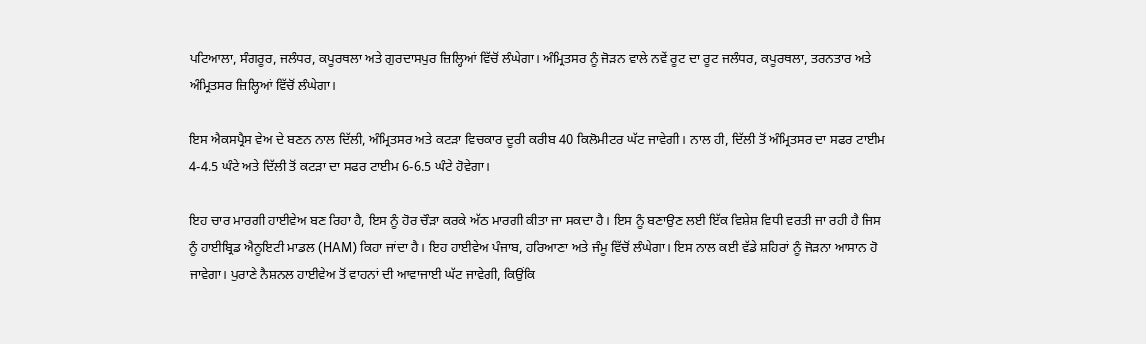ਪਟਿਆਲਾ, ਸੰਗਰੂਰ, ਜਲੰਧਰ, ਕਪੂਰਥਲਾ ਅਤੇ ਗੁਰਦਾਸਪੁਰ ਜ਼ਿਲ੍ਹਿਆਂ ਵਿੱਚੋਂ ਲੰਘੇਗਾ। ਅੰਮ੍ਰਿਤਸਰ ਨੂੰ ਜੋੜਨ ਵਾਲੇ ਨਵੇਂ ਰੂਟ ਦਾ ਰੂਟ ਜਲੰਧਰ, ਕਪੂਰਥਲਾ, ਤਰਨਤਾਰ ਅਤੇ ਅੰਮ੍ਰਿਤਸਰ ਜ਼ਿਲ੍ਹਿਆਂ ਵਿੱਚੋਂ ਲੰਘੇਗਾ।

ਇਸ ਐਕਸਪ੍ਰੈਸ ਵੇਅ ਦੇ ਬਣਨ ਨਾਲ ਦਿੱਲੀ, ਅੰਮ੍ਰਿਤਸਰ ਅਤੇ ਕਟੜਾ ਵਿਚਕਾਰ ਦੂਰੀ ਕਰੀਬ 40 ਕਿਲੋਮੀਟਰ ਘੱਟ ਜਾਵੇਗੀ। ਨਾਲ ਹੀ, ਦਿੱਲੀ ਤੋਂ ਅੰਮ੍ਰਿਤਸਰ ਦਾ ਸਫਰ ਟਾਈਮ 4-4.5 ਘੰਟੇ ਅਤੇ ਦਿੱਲੀ ਤੋਂ ਕਟੜਾ ਦਾ ਸਫਰ ਟਾਈਮ 6-6.5 ਘੰਟੇ ਹੋਵੇਗਾ।

ਇਹ ਚਾਰ ਮਾਰਗੀ ਹਾਈਵੇਅ ਬਣ ਰਿਹਾ ਹੈ, ਇਸ ਨੂੰ ਹੋਰ ਚੌੜਾ ਕਰਕੇ ਅੱਠ ਮਾਰਗੀ ਕੀਤਾ ਜਾ ਸਕਦਾ ਹੈ। ਇਸ ਨੂੰ ਬਣਾਉਣ ਲਈ ਇੱਕ ਵਿਸ਼ੇਸ਼ ਵਿਧੀ ਵਰਤੀ ਜਾ ਰਹੀ ਹੈ ਜਿਸ ਨੂੰ ਹਾਈਬ੍ਰਿਡ ਐਨੂਇਟੀ ਮਾਡਲ (HAM) ਕਿਹਾ ਜਾਂਦਾ ਹੈ। ਇਹ ਹਾਈਵੇਅ ਪੰਜਾਬ, ਹਰਿਆਣਾ ਅਤੇ ਜੰਮੂ ਵਿੱਚੋਂ ਲੰਘੇਗਾ। ਇਸ ਨਾਲ ਕਈ ਵੱਡੇ ਸ਼ਹਿਰਾਂ ਨੂੰ ਜੋੜਨਾ ਆਸਾਨ ਹੋ ਜਾਵੇਗਾ। ਪੁਰਾਣੇ ਨੈਸ਼ਨਲ ਹਾਈਵੇਅ ਤੋਂ ਵਾਹਨਾਂ ਦੀ ਆਵਾਜਾਈ ਘੱਟ ਜਾਵੇਗੀ, ਕਿਉਂਕਿ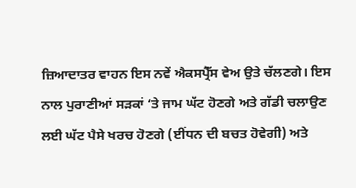ਜ਼ਿਆਦਾਤਰ ਵਾਹਨ ਇਸ ਨਵੇਂ ਐਕਸਪ੍ਰੈੱਸ ਵੇਅ ਉਤੇ ਚੱਲਣਗੇ। ਇਸ ਨਾਲ ਪੁਰਾਣੀਆਂ ਸੜਕਾਂ ‘ਤੇ ਜਾਮ ਘੱਟ ਹੋਣਗੇ ਅਤੇ ਗੱਡੀ ਚਲਾਉਣ ਲਈ ਘੱਟ ਪੈਸੇ ਖਰਚ ਹੋਣਗੇ (ਈਂਧਨ ਦੀ ਬਚਤ ਹੋਵੇਗੀ) ਅਤੇ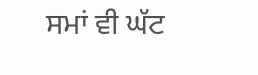ਸਮਾਂ ਵੀ ਘੱਟ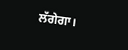ਲੱਗੇਗਾ।